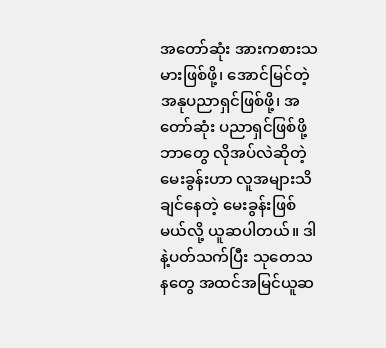အတော်ဆုံး အားကစားသမားဖြစ်ဖို့၊ အောင်မြင်တဲ့အနုပညာရှင်ဖြစ်ဖို့၊ အတော်ဆုံး ပညာရှင်ဖြစ်ဖို့ ဘာတွေ လိုအပ်လဲဆိုတဲ့ မေးခွန်းဟာ လူအများသိချင်နေတဲ့ မေးခွန်းဖြစ်မယ်လို့ ယူဆပါတယ်။ ဒါနဲ့ပတ်သက်ပြီး သုတေသနတွေ အထင်အမြင်ယူဆ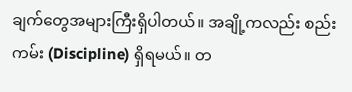ချက်တွေအများကြီးရှိပါတယ်။ အချို့ကလည်း စည်းကမ်း (Discipline) ရှိရမယ်။ တ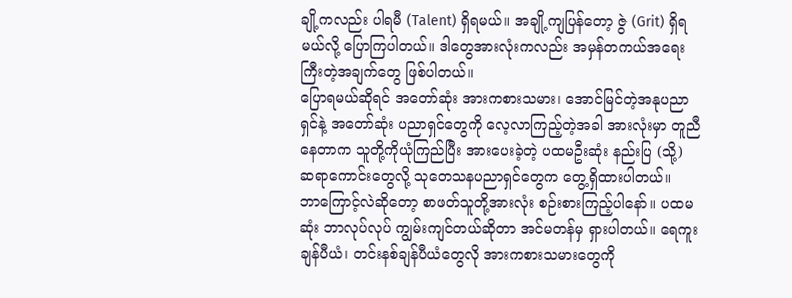ချို့ကလည်း ပါရမီ (Talent) ရှိရမယ်။ အချို့ကျပြန်တော့ ဇွဲ (Grit) ရှိရမယ်လို့ ပြောကြပါတယ်။ ဒါတွေအားလုံးကလည်း အမှန်တကယ်အရေးကြီးတဲ့အချက်တွေ ဖြစ်ပါတယ်။
ပြောရမယ်ဆိုရင် အတော်ဆုံး အားကစားသမား၊ အောင်မြင်တဲ့အနုပညာရှင်နဲ့ အတော်ဆုံး ပညာရှင်တွေကို လေ့လာကြည့်တဲ့အခါ အားလုံးမှာ တူညီနေတာက သူတို့ကိုယုံကြည်ပြီး အားပေးခဲ့တဲ့ ပထမဦးဆုံး နည်းပြ (သို့) ဆရာကောင်းတွေလို့ သုတေသနပညာရှင်တွေက တွေ့ရှိထားပါတယ်။
ဘာကြောင့်လဲဆိုတော့ စာဖတ်သူတို့အားလုံး စဉ်းစားကြည့်ပါနော်။ ပထမဆုံး ဘာလုပ်လုပ် ကျွမ်းကျင်တယ်ဆိုတာ အင်မတန်မှ ရှားပါတယ်။ ရေကူးချန်ပီယံ၊ တင်းနစ်ချန်ပီယံတွေလို အားကစားသမားတွေကို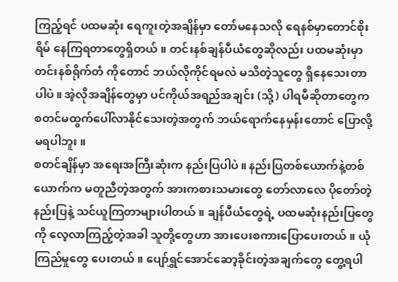ကြည့်ရင် ပထမဆုံး ရေကူးတဲ့အချိန်မှာ တော်မနေသလို ရေနစ်မှာတောင်စိုးရိမ် နေကြရတာတွေရှိတယ်။ တင်းနစ်ချန်ပီယံတွေဆိုလည်း ပထမဆုံးမှာ တင်းနစ်ရိုက်တံ ကိုတောင် ဘယ်လိုကိုင်ရမလဲ မသိတဲ့သူတွေ ရှိနေသေးတာပါပဲ။ အဲ့လိုအချိန်တွေမှာ ပင်ကိုယ်အရည်အချင်း (သို့) ပါရမီဆိုတာတွေက စတင်မထွက်ပေါ်လာနိုင်သေးတဲ့အတွက် ဘယ်ရောက်နေမှန်းတောင် ပြောလို့မရပါဘူး။
စတင်ချိန်မှာ အရေးအကြီးဆုံးက နည်းပြပါပဲ။ နည်းပြတစ်ယောက်နဲ့တစ်ယောက်က မတူညီတဲ့အတွက် အားကစားသမားတွေ တော်လာလေ ပိုတော်တဲ့နည်းပြနဲ့ သင်ယူကြတာများပါတယ်။ ချန်ပီယံတွေရဲ့ ပထမဆုံးနည်းပြတွေကို လေ့လာကြည့်တဲ့အခါ သူတို့တွေဟာ အားပေးစကားပြောပေးတယ်။ ယုံကြည်မှုတွေ ပေးတယ်။ ပျော်ရွှင်အောင်ဆော့ခိုင်းတဲ့အချက်တွေ တွေ့ရပါ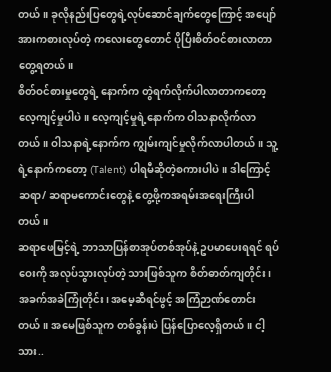တယ်။ ခုလိုနည်းပြတွေရဲ့လုပ်ဆောင်ချက်တွေကြောင့် အပျော်အားကစားလုပ်တဲ့ ကလေးတွေတောင် ပိုပြီးစိတ်ဝင်စားလာတာတွေ့ရတယ်။
စိတ်ဝင်စားမှုတွေရဲ့ နောက်က တွဲရက်လိုက်ပါလာတာကတော့ လေ့ကျင့်မှုပါပဲ။ လေ့ကျင့်မှုရဲ့နောက်က ဝါသနာလိုက်လာတယ်။ ဝါသနာရဲ့နောက်က ကျွမ်းကျင်မှုလိုက်လာပါတယ်။ သူ့ရဲ့နောက်ကတော့ (Talent) ပါရမီဆိုတဲ့စကားပါပဲ။ ဒါကြောင့် ဆရာ/ ဆရာမကောင်းတွေနဲ့ တွေ့ဖို့ကအရမ်းအရေးကြီးပါတယ်။
ဆရာဖေမြင့်ရဲ့ ဘာသာပြန်စာအုပ်တစ်အုပ်နဲ့ ဥပမာပေးရရင် ရပ်ဝေးကို အလုပ်သွားလုပ်တဲ့ သားဖြစ်သူက စိတ်ဓာတ်ကျတိုင်း၊ အခက်အခဲကြုံတိုင်း၊ အမေ့ဆီရင်ဖွင့် အကြံဉာဏ်တောင်းတယ်။ အမေဖြစ်သူက တစ်ခွန်းပဲ ပြန်ပြောလေ့ရှိတယ်။ ငါ့သား..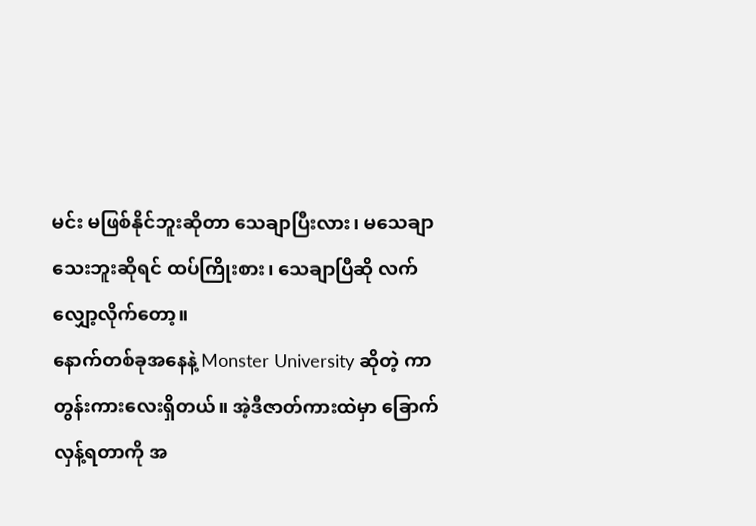မင်း မဖြစ်နိုင်ဘူးဆိုတာ သေချာပြီးလား၊ မသေချာသေးဘူးဆိုရင် ထပ်ကြိုးစား၊ သေချာပြီဆို လက်လျှော့လိုက်တော့။
နောက်တစ်ခုအနေနဲ့ Monster University ဆိုတဲ့ ကာတွန်းကားလေးရှိတယ်။ အဲ့ဒီဇာတ်ကားထဲမှာ ခြောက်လှန့်ရတာကို အ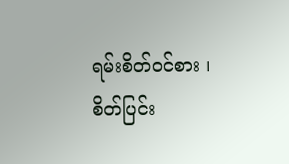ရမ်းစိတ်ဝင်စား ၊ စိတ်ပြင်း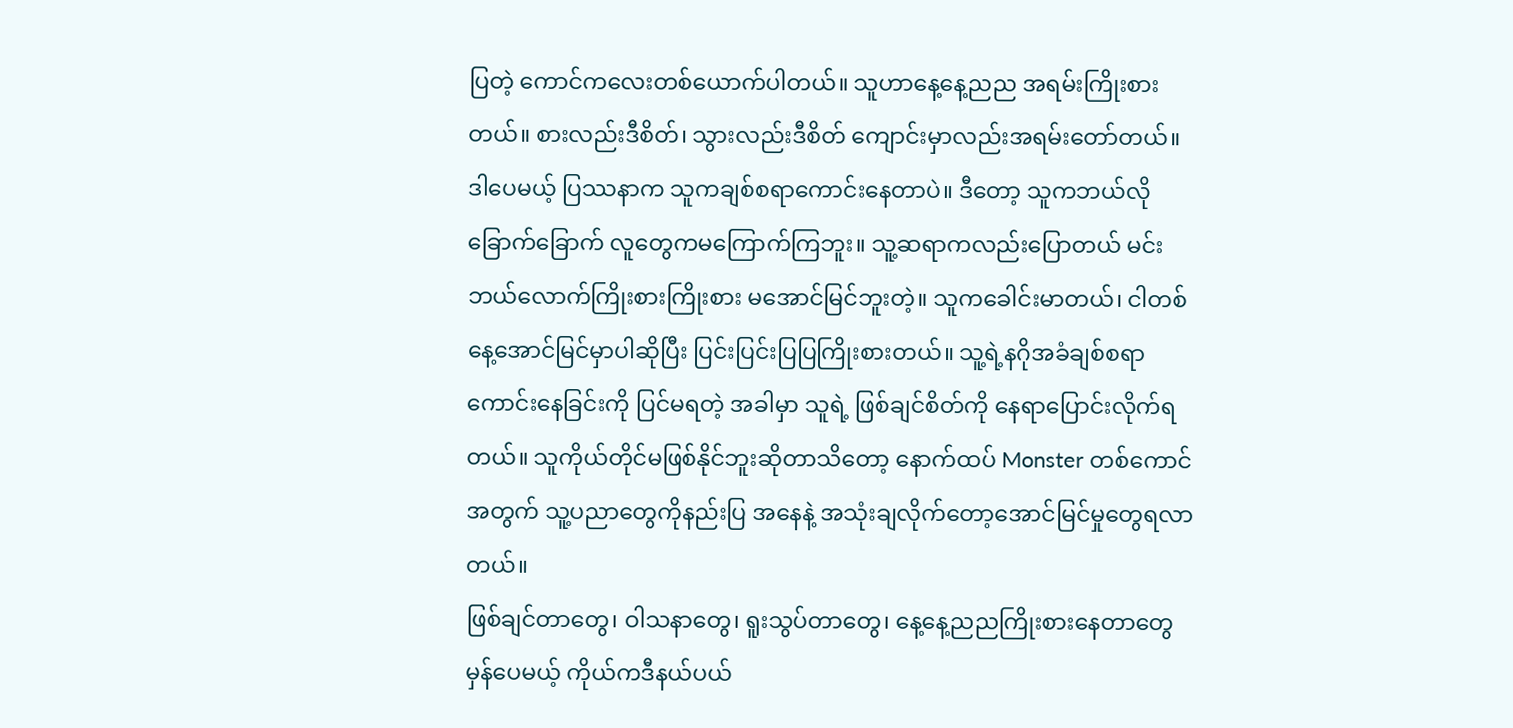ပြတဲ့ ကောင်ကလေးတစ်ယောက်ပါတယ်။ သူဟာနေ့နေ့ညည အရမ်းကြိုးစားတယ်။ စားလည်းဒီစိတ်၊ သွားလည်းဒီစိတ် ကျောင်းမှာလည်းအရမ်းတော်တယ်။ ဒါပေမယ့် ပြဿနာက သူကချစ်စရာကောင်းနေတာပဲ။ ဒီတော့ သူကဘယ်လိုခြောက်ခြောက် လူတွေကမကြောက်ကြဘူး။ သူ့ဆရာကလည်းပြောတယ် မင်းဘယ်လောက်ကြိုးစားကြိုးစား မအောင်မြင်ဘူးတဲ့။ သူကခေါင်းမာတယ်၊ ငါတစ်နေ့အောင်မြင်မှာပါဆိုပြီး ပြင်းပြင်းပြပြကြိုးစားတယ်။ သူ့ရဲ့နဂိုအခံချစ်စရာကောင်းနေခြင်းကို ပြင်မရတဲ့ အခါမှာ သူရဲ့ ဖြစ်ချင်စိတ်ကို နေရာပြောင်းလိုက်ရတယ်။ သူကိုယ်တိုင်မဖြစ်နိုင်ဘူးဆိုတာသိတော့ နောက်ထပ် Monster တစ်ကောင်အတွက် သူ့ပညာတွေကိုနည်းပြ အနေနဲ့ အသုံးချလိုက်တော့အောင်မြင်မှုတွေရလာတယ်။
ဖြစ်ချင်တာတွေ၊ ဝါသနာတွေ၊ ရူးသွပ်တာတွေ၊ နေ့နေ့ညညကြိုးစားနေတာတွေ မှန်ပေမယ့် ကိုယ်ကဒီနယ်ပယ်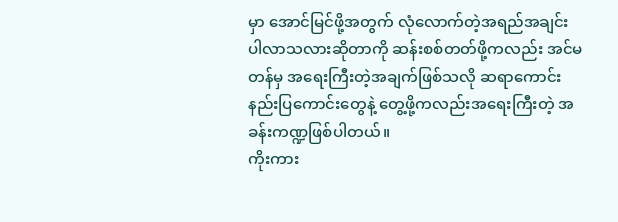မှာ အောင်မြင်ဖို့အတွက် လုံလောက်တဲ့အရည်အချင်း ပါလာသလားဆိုတာကို ဆန်းစစ်တတ်ဖို့ကလည်း အင်မတန်မှ အရေးကြီးတဲ့အချက်ဖြစ်သလို ဆရာကောင်းနည်းပြကောင်းတွေနဲ့ တွေ့ဖို့ကလည်းအရေးကြီးတဲ့ အခန်းကဏ္ဍဖြစ်ပါတယ်။
ကိုးကား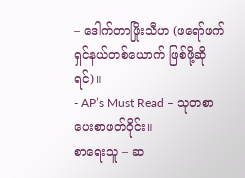– ဒေါက်တာဖြိုးသီဟ (ဖရော်ဖက်ရှင်နယ်တစ်ယောက် ဖြစ်ဖို့ဆိုရင်)။
- AP’s Must Read – သုတစာပေးစာဖတ်ဝိုင်း။
စာရေးသူ – ဆ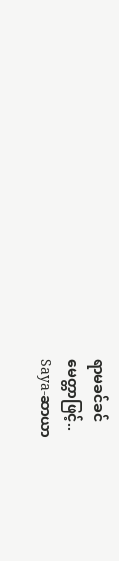ရာမခင်ခင်
မေတ္တာဖြင့်..
Saya-ဆာယာ